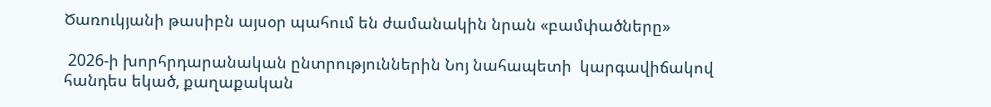Ծառուկյանի թասիբն այսօր պահում են ժամանակին նրան «բամփածները»

 2026-ի խորհրդարանական ընտրություններին Նոյ նահապետի  կարգավիճակով հանդես եկած, քաղաքական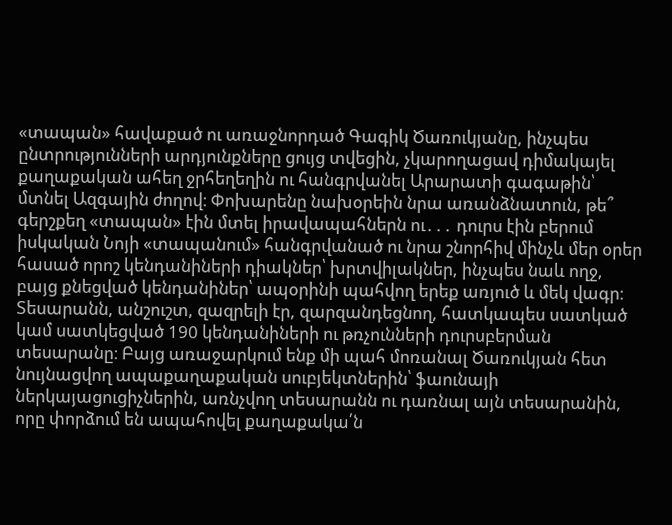«տապան» հավաքած ու առաջնորդած Գագիկ Ծառուկյանը, ինչպես ընտրությունների արդյունքները ցույց տվեցին, չկարողացավ դիմակայել քաղաքական ահեղ ջրհեղեղին ու հանգրվանել Արարատի գագաթին՝ մտնել Ազգային ժողով։ Փոխարենը նախօրեին նրա առանձնատուն, թե՞ գերշքեղ «տապան» էին մտել իրավապահներն ու․․․ դուրս էին բերում իսկական Նոյի «տապանում» հանգրվանած ու նրա շնորհիվ մինչև մեր օրեր հասած որոշ կենդանիների դիակներ՝ խրտվիլակներ, ինչպես նաև ողջ, բայց քնեցված կենդանիներ՝ ապօրինի պահվող երեք առյուծ և մեկ վագր։ Տեսարանն, անշուշտ, զազրելի էր, զարզանդեցնող, հատկապես սատկած կամ սատկեցված 190 կենդանիների ու թռչունների դուրսբերման տեսարանը։ Բայց առաջարկում ենք մի պահ մոռանալ Ծառուկյան հետ նույնացվող ապաքաղաքական սուբյեկտներին՝ ֆաունայի ներկայացուցիչներին, առնչվող տեսարանն ու դառնալ այն տեսարանին, որը փորձում են ապահովել քաղաքակա՛ն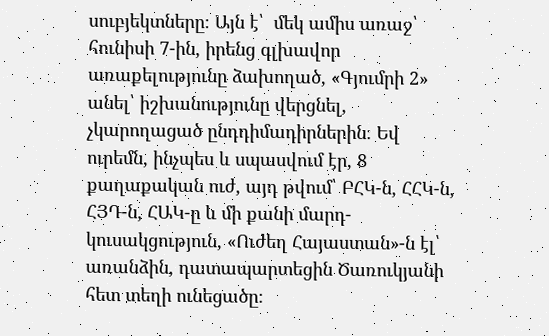սուբյեկտները։ Այն է՝  մեկ ամիս առաջ՝ հունիսի 7-ին, իրենց գլխավոր առաքելությունը ձախողած, «Գյումրի 2» անել՝ իշխանությունը վերցնել, չկարողացած ընդդիմադիրներին։ Եվ ուրեմն, ինչպես և սպասվում էր, 8 քաղաքական ուժ, այդ թվում՝ ԲՀԿ-ն, ՀՀԿ-ն, ՀՅԴ-ն, ՀԱԿ-ը և մի քանի մարդ-կուսակցություն, «Ուժեղ Հայաստան»-ն էլ՝  առանձին, դատապարտեցին Ծառուկյանի հետ տեղի ունեցածը։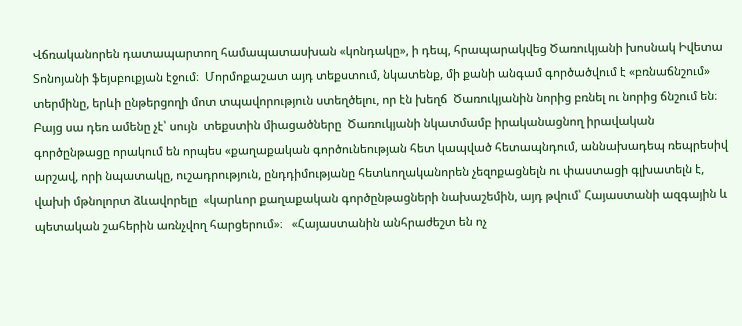Վճռականորեն դատապարտող համապատասխան «կոնդակը», ի դեպ, հրապարակվեց Ծառուկյանի խոսնակ Իվետա Տոնոյանի ֆեյսբուքյան էջում։  Մորմոքաշատ այդ տեքստում, նկատենք, մի քանի անգամ գործածվում է «բռնաճնշում» տերմինը, երևի ընթերցողի մոտ տպավորություն ստեղծելու, որ էն խեղճ  Ծառուկյանին նորից բռնել ու նորից ճնշում են։ Բայց սա դեռ ամենը չէ՝ սույն  տեքստին միացածները  Ծառուկյանի նկատմամբ իրականացնող իրավական գործընթացը որակում են որպես «քաղաքական գործունեության հետ կապված հետապնդում, աննախադեպ ռեպրեսիվ արշավ, որի նպատակը, ուշադրություն, ընդդիմությանը հետևողականորեն չեզոքացնելն ու փաստացի գլխատելն է, վախի մթնոլորտ ձևավորելը  «կարևոր քաղաքական գործընթացների նախաշեմին, այդ թվում՝ Հայաստանի ազգային և պետական շահերին առնչվող հարցերում»։   «Հայաստանին անհրաժեշտ են ոչ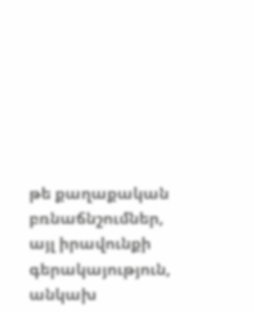թե քաղաքական բռնաճնշումներ, այլ իրավունքի գերակայություն, անկախ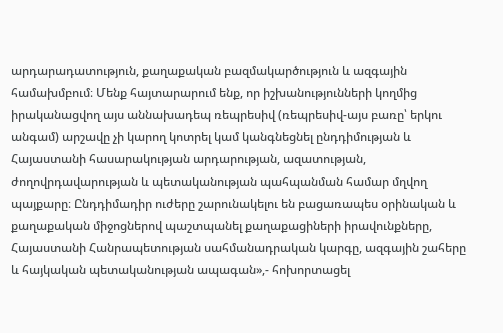արդարադատություն, քաղաքական բազմակարծություն և ազգային համախմբում։ Մենք հայտարարում ենք, որ իշխանությունների կողմից իրականացվող այս աննախադեպ ռեպրեսիվ (ռեպրեսիվ-այս բառը՝ երկու անգամ) արշավը չի կարող կոտրել կամ կանգնեցնել ընդդիմության և Հայաստանի հասարակության արդարության, ազատության, ժողովրդավարության և պետականության պահպանման համար մղվող պայքարը։ Ընդդիմադիր ուժերը շարունակելու են բացառապես օրինական և քաղաքական միջոցներով պաշտպանել քաղաքացիների իրավունքները, Հայաստանի Հանրապետության սահմանադրական կարգը, ազգային շահերը և հայկական պետականության ապագան»,- հոխորտացել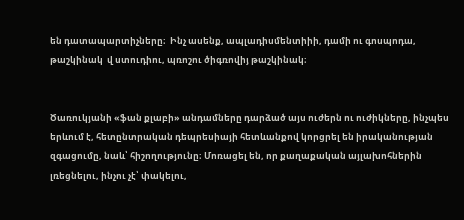են դատապարտիչները։  Ինչ ասենք, ապլադիսմենտիիի, դամի ու գոսպոդա, թաշկինակ  վ ստուդիու, պռոշու ծիգռովիյ թաշկինակ։


Ծառուկյանի «ֆան քլաբի» անդամները դարձած այս ուժերն ու ուժիկները, ինչպես երևում է, հետընտրական դեպրեսիայի հետևանքով կորցրել են իրականության զգացումը, նաև՝ հիշողությունը։ Մոռացել են, որ քաղաքական այլախոհներին լռեցնելու, ինչու չէ՝ փակելու,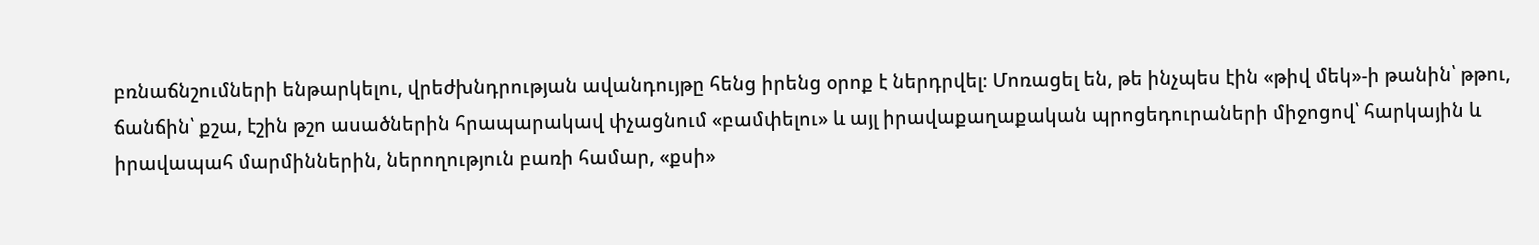բռնաճնշումների ենթարկելու, վրեժխնդրության ավանդույթը հենց իրենց օրոք է ներդրվել։ Մոռացել են, թե ինչպես էին «թիվ մեկ»-ի թանին՝ թթու, ճանճին՝ քշա, էշին թշո ասածներին հրապարակավ փչացնում «բամփելու» և այլ իրավաքաղաքական պրոցեդուրաների միջոցով՝ հարկային և իրավապահ մարմիններին, ներողություն բառի համար, «քսի»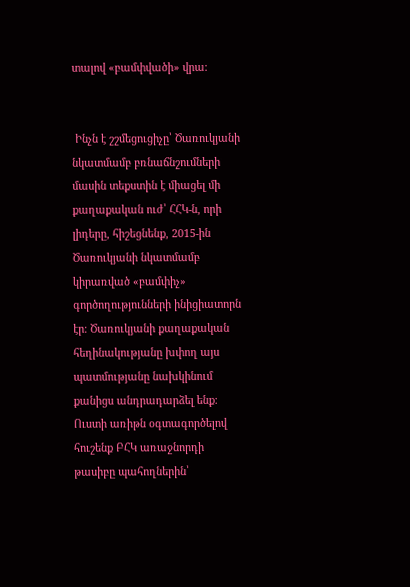տալով «բամփվածի» վրա։


 Ինչն է շշմեցուցիչը՝ Ծառուկյանի նկատմամբ բռնաճնշումների մասին տեքստին է միացել մի քաղաքական ուժ՝ ՀՀԿ-ն, որի լիդերը, հիշեցնենք, 2015-ին Ծառուկյանի նկատմամբ կիրառված «բամփիչ» գործողությունների ինիցիատորն էր։ Ծառուկյանի քաղաքական հեղինակությանը խփող այս պատմությանը նախկինում քանիցս անդրադարձել ենք։ Ուստի առիթն օգտագործելով հուշենք ԲՀԿ առաջնորդի թասիբը պահողներին՝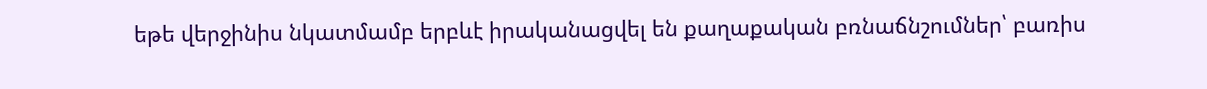եթե վերջինիս նկատմամբ երբևէ իրականացվել են քաղաքական բռնաճնշումներ՝ բառիս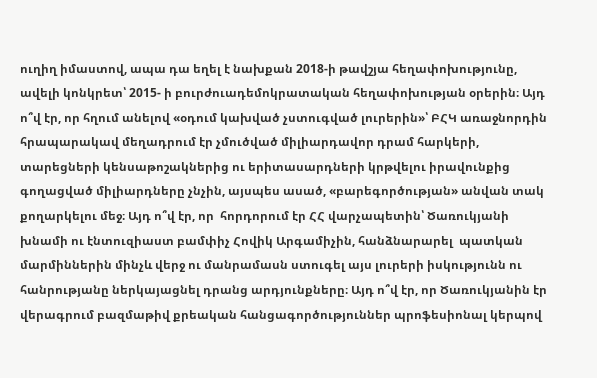ուղիղ իմաստով, ապա դա եղել է նախքան 2018-ի թավշյա հեղափոխությունը, ավելի կոնկրետ՝ 2015- ի բուրժուադեմոկրատական հեղափոխության օրերին։ Այդ ո՞վ էր, որ հղում անելով «օդում կախված չստուգված լուրերին»՝ ԲՀԿ առաջնորդին հրապարակավ մեղադրում էր չմուծված միլիարդավոր դրամ հարկերի, տարեցների կենսաթոշակներից ու երիտասարդների կրթվելու իրավունքից գողացված միլիարդները չնչին, այսպես ասած, «բարեգործության» անվան տակ քողարկելու մեջ։ Այդ ո՞վ էր, որ  հորդորում էր ՀՀ վարչապետին՝ Ծառուկյանի խնամի ու էնտուզիաստ բամփիչ Հովիկ Արգամիչին, հանձնարարել  պատկան մարմիններին մինչև վերջ ու մանրամասն ստուգել այս լուրերի իսկությունն ու հանրությանը ներկայացնել դրանց արդյունքները։ Այդ ո՞վ էր, որ Ծառուկյանին էր վերագրում բազմաթիվ քրեական հանցագործություններ պրոֆեսիոնալ կերպով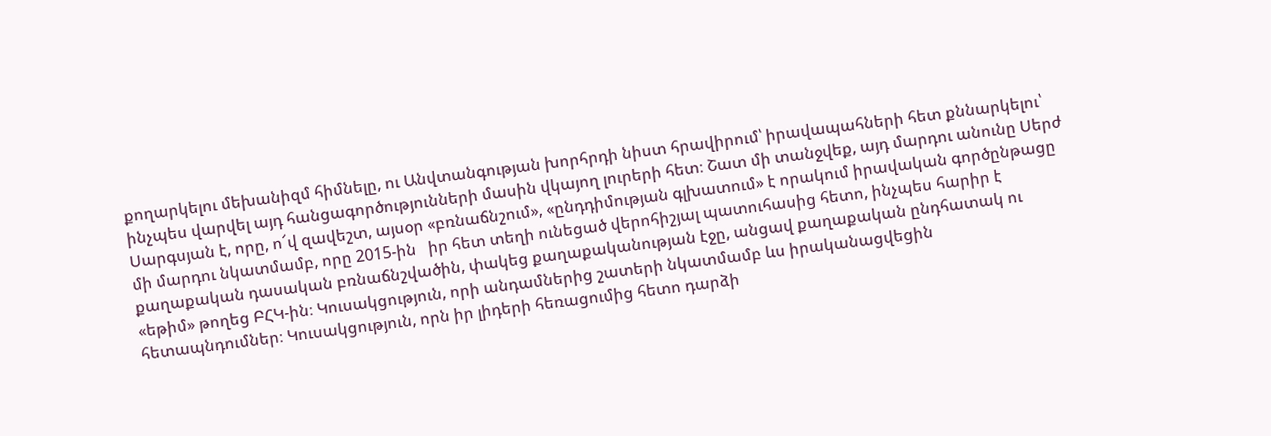քողարկելու մեխանիզմ հիմնելը, ու Անվտանգության խորհրդի նիստ հրավիրում՝ իրավապահների հետ քննարկելու՝ ինչպես վարվել այդ հանցագործությունների մասին վկայող լուրերի հետ։ Շատ մի տանջվեք, այդ մարդու անունը Սերժ Սարգսյան է, որը, ո՜վ զավեշտ, այսօր «բռնաճնշում», «ընդդիմության գլխատում» է որակում իրավական գործընթացը մի մարդու նկատմամբ, որը 2015-ին   իր հետ տեղի ունեցած վերոհիշյալ պատուհասից հետո, ինչպես հարիր է քաղաքական դասական բռնաճնշվածին, փակեց քաղաքականության էջը, անցավ քաղաքական ընդհատակ ու «եթիմ» թողեց ԲՀԿ-ին։ Կուսակցություն, որի անդամներից շատերի նկատմամբ ևս իրականացվեցին հետապնդումներ։ Կուսակցություն, որն իր լիդերի հեռացումից հետո դարձի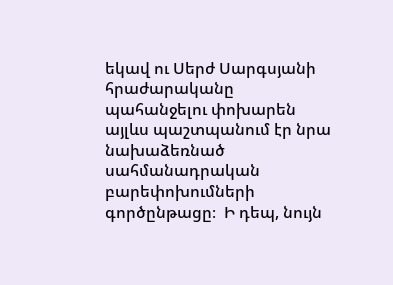եկավ ու Սերժ Սարգսյանի հրաժարականը պահանջելու փոխարեն այլևս պաշտպանում էր նրա նախաձեռնած սահմանադրական բարեփոխումների գործընթացը։  Ի դեպ, նույն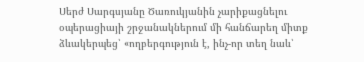Սերժ Սարգսյանը Ծառուկյանին չարիքացնելու օպերացիայի շրջանակներում մի հանճարեղ միտք ձևակերպեց՝ «ողբերգություն է, ինչ-որ տեղ նաև՝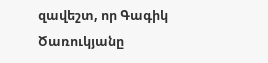զավեշտ, որ Գագիկ Ծառուկյանը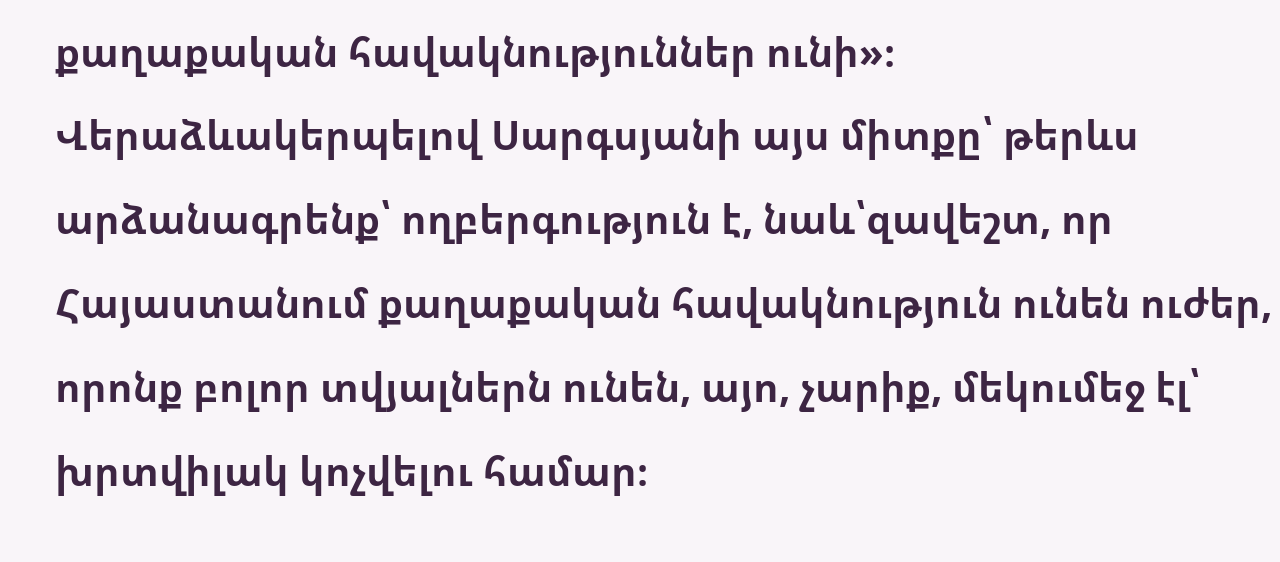քաղաքական հավակնություններ ունի»։ Վերաձևակերպելով Սարգսյանի այս միտքը՝ թերևս արձանագրենք՝ ողբերգություն է, նաև՝զավեշտ, որ Հայաստանում քաղաքական հավակնություն ունեն ուժեր, որոնք բոլոր տվյալներն ունեն, այո, չարիք, մեկումեջ էլ՝ խրտվիլակ կոչվելու համար։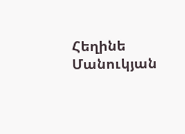Հեղինե Մանուկյան